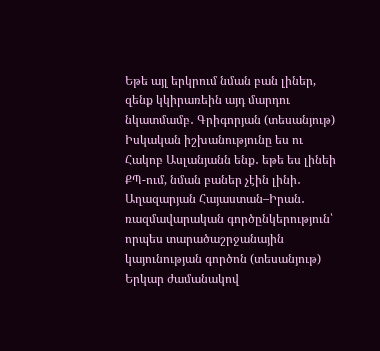Եթե այլ երկրում նման բան լիներ, զենք կկիրառեին այդ մարդու նկատմամբ․ Գրիգորյան (տեսանյութ) Իսկական իշխանությունը ես ու Հակոբ Ասլանյանն ենք․ եթե ես լինեի ՔՊ-ում, նման բաներ չէին լինի․ Աղազարյան Հայաստան–Իրան․ ռազմավարական գործընկերություն՝ որպես տարածաշրջանային կայունության գործոն (տեսանյութ) Երկար ժամանակով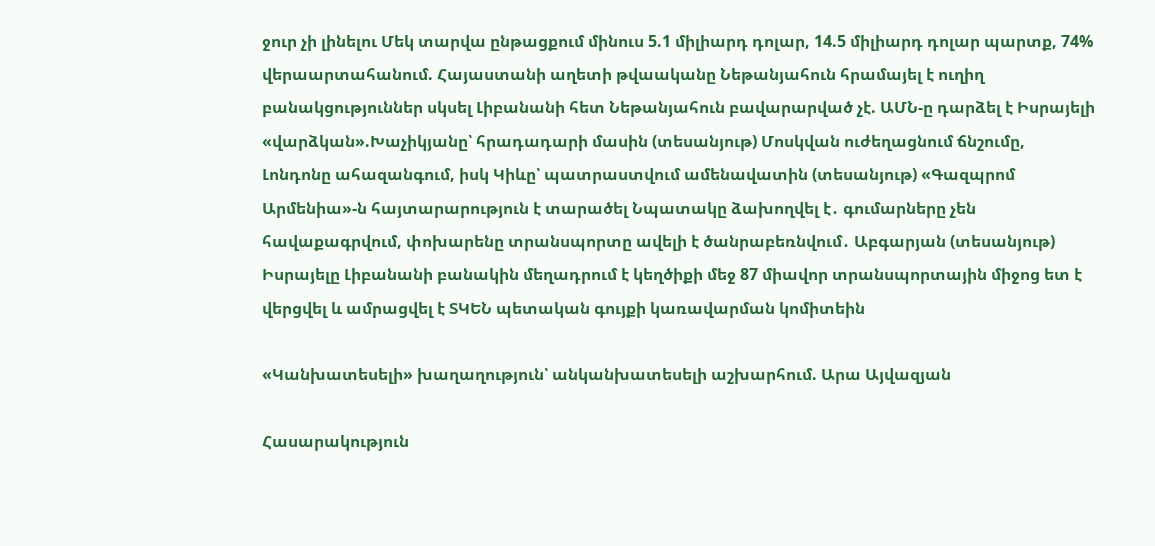ջուր չի լինելու Մեկ տարվա ընթացքում մինուս 5.1 միլիարդ դոլար, 14.5 միլիարդ դոլար պարտք, 74% վերաարտահանում. Հայաստանի աղետի թվաականը Նեթանյահուն հրամայել է ուղիղ բանակցություններ սկսել Լիբանանի հետ Նեթանյահուն բավարարված չէ. ԱՄՆ-ը դարձել է Իսրայելի «վարձկան».Խաչիկյանը՝ հրադադարի մասին (տեսանյութ) Մոսկվան ուժեղացնում ճնշումը, Լոնդոնը ահազանգում, իսկ Կիևը՝ պատրաստվում ամենավատին (տեսանյութ) «Գազպրոմ Արմենիա»-ն հայտարարություն է տարածել Նպատակը ձախողվել է․ գումարները չեն հավաքագրվում, փոխարենը տրանսպորտը ավելի է ծանրաբեռնվում․ Աբգարյան (տեսանյութ) Իսրայելը Լիբանանի բանակին մեղադրում է կեղծիքի մեջ 87 միավոր տրանսպորտային միջոց ետ է վերցվել և ամրացվել է ՏԿԵՆ պետական գույքի կառավարման կոմիտեին

«Կանխատեսելի» խաղաղություն՝ անկանխատեսելի աշխարհում. Արա Այվազյան

Հասարակություն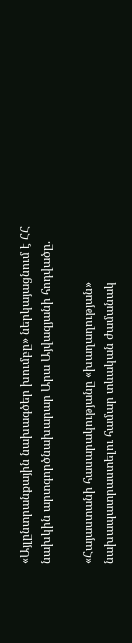«Այլընտրանքային նախագծեր խումբը» ներկայացնում է ՀՀ նախկին արտգործնախարար Արա Այվազյանի հոդվածը.

«Հայաստանի հասարակությանը «խաղաղության» նախապատրաստելու համար տևական ժամանակ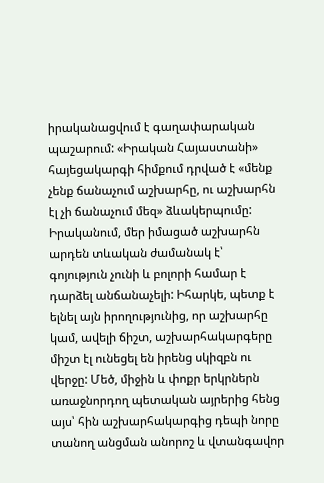իրականացվում է գաղափարական պաշարում: «Իրական Հայաստանի» հայեցակարգի հիմքում դրված է «մենք չենք ճանաչում աշխարհը, ու աշխարհն էլ չի ճանաչում մեզ» ձևակերպումը: Իրականում, մեր իմացած աշխարհն արդեն տևական ժամանակ է՝ գոյություն չունի և բոլորի համար է դարձել անճանաչելի: Իհարկե, պետք է ելնել այն իրողությունից, որ աշխարհը կամ, ավելի ճիշտ, աշխարհակարգերը միշտ էլ ունեցել են իրենց սկիզբն ու վերջը: Մեծ, միջին և փոքր երկրներն առաջնորդող պետական այրերից հենց այս՝ հին աշխարհակարգից դեպի նորը տանող անցման անորոշ և վտանգավոր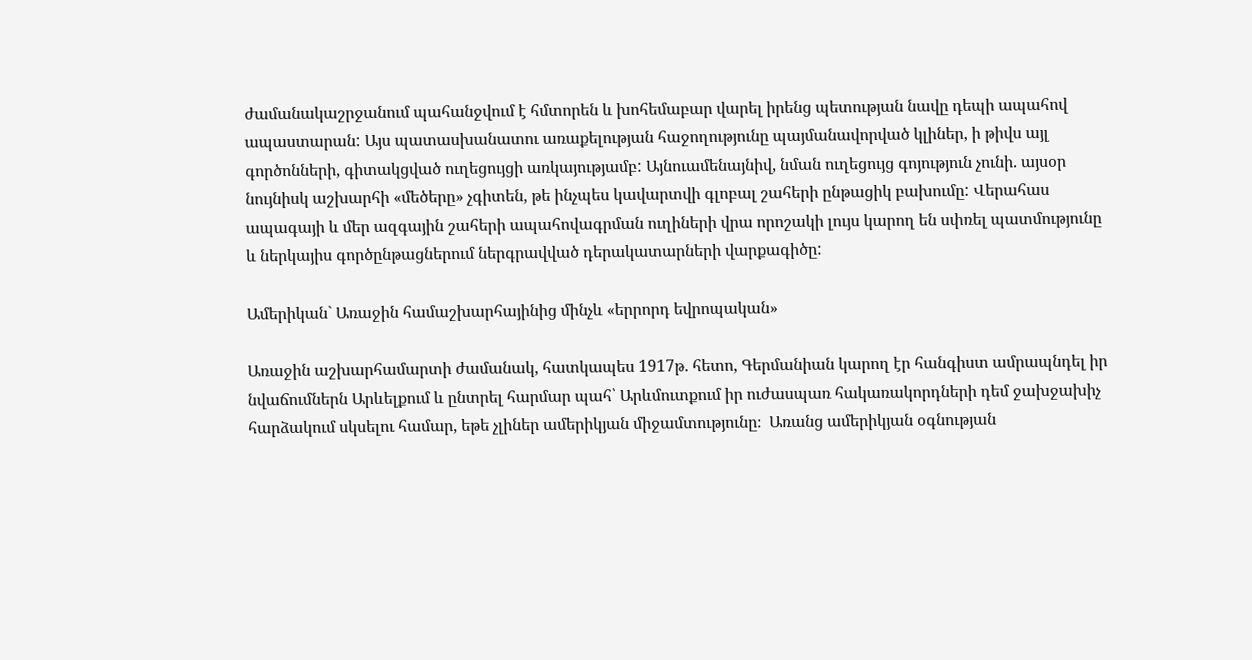ժամանակաշրջանում պահանջվում է հմտորեն և խոհեմաբար վարել իրենց պետության նավը դեպի ապահով ապաստարան: Այս պատասխանատու առաքելության հաջողությունը պայմանավորված կլիներ, ի թիվս այլ գործոնների, գիտակցված ուղեցույցի առկայությամբ: Այնուամենայնիվ, նման ուղեցույց գոյություն չունի. այսօր նույնիսկ աշխարհի «մեծերը» չգիտեն, թե ինչպես կավարտվի գլոբալ շահերի ընթացիկ բախումը: Վերահաս ապագայի և մեր ազգային շահերի ապահովագրման ուղիների վրա որոշակի լույս կարող են սփռել պատմությունը և ներկայիս գործընթացներում ներգրավված դերակատարների վարքագիծը:

Ամերիկան` Առաջին համաշխարհայինից մինչև «երրորդ եվրոպական»

Առաջին աշխարհամարտի ժամանակ, հատկապես 1917թ. հետո, Գերմանիան կարող էր հանգիստ ամրապնդել իր նվաճումներն Արևելքում և ընտրել հարմար պահ՝ Արևմուտքում իր ուժասպառ հակառակորդների դեմ ջախջախիչ հարձակում սկսելու համար, եթե չլիներ ամերիկյան միջամտությունը։  Առանց ամերիկյան օգնության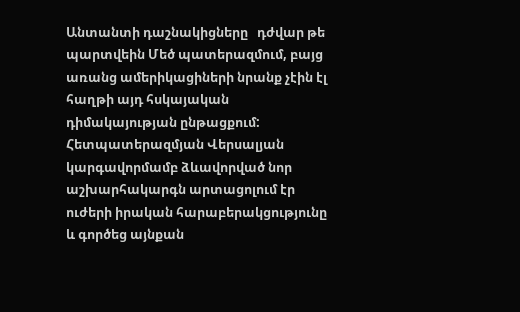Անտանտի դաշնակիցները   դժվար թե պարտվեին Մեծ պատերազմում, բայց առանց ամերիկացիների նրանք չէին էլ հաղթի այդ հսկայական դիմակայության ընթացքում: Հետպատերազմյան Վերսալյան կարգավորմամբ ձևավորված նոր աշխարհակարգն արտացոլում էր ուժերի իրական հարաբերակցությունը և գործեց այնքան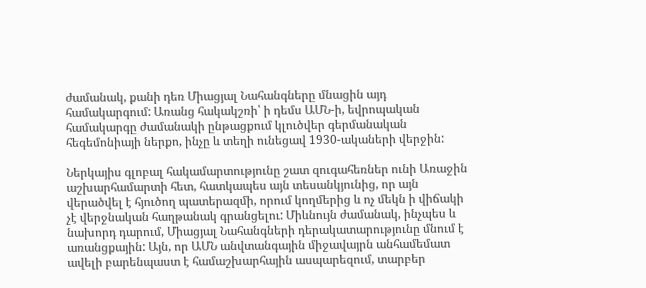ժամանակ, քանի դեռ Միացյալ Նահանգները մնացին այդ համակարգում: Առանց հակակշռի՝ ի դեմս ԱՄՆ-ի, եվրոպական համակարգը ժամանակի ընթացքում կլուծվեր գերմանական հեգեմոնիայի ներքո, ինչը և տեղի ունեցավ 1930-ակաների վերջին:

Ներկայիս գլոբալ հակամարտությունը շատ զուգահեռներ ունի Առաջին աշխարհամարտի հետ, հատկապես այն տեսանկյունից, որ այն վերածվել է հյուծող պատերազմի, որում կողմերից և ոչ մեկն ի վիճակի չէ վերջնական հաղթանակ գրանցելու: Միևնույն ժամանակ, ինչպես և նախորդ դարում, Միացյալ Նահանգների դերակատարությունը մնում է առանցքային: Այն, որ ԱՄՆ անվտանգային միջավայրն անհամեմատ ավելի բարենպաստ է համաշխարհային ասպարեզում, տարբեր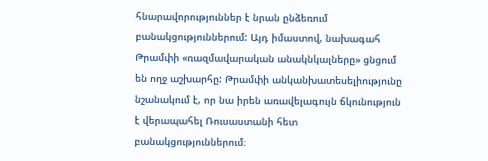հնարավորություններ է նրան ընձեռում բանակցություններում: Այդ իմաստով, նախագահ Թրամփի «ռազմավարական անակնկալները» ցնցում են ողջ աշխարհը: Թրամփի անկանխատեսելիությունը նշանակում է, որ նա իրեն առավելագույն ճկունություն է վերապահել Ռուսաստանի հետ բանակցություններում։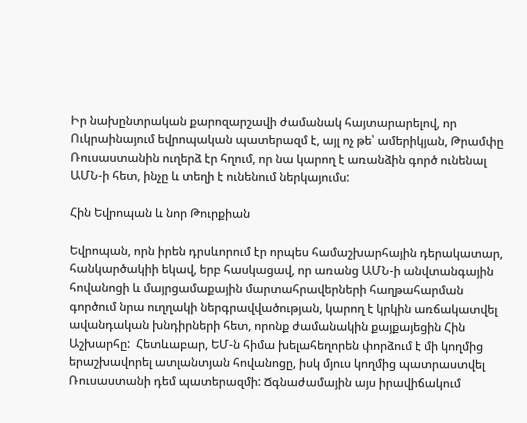Իր նախընտրական քարոզարշավի ժամանակ հայտարարելով, որ Ուկրաինայում եվրոպական պատերազմ է, այլ ոչ թե՝ ամերիկյան, Թրամփը Ռուսաստանին ուղերձ էր հղում, որ նա կարող է առանձին գործ ունենալ ԱՄՆ-ի հետ, ինչը և տեղի է ունենում ներկայումս:

Հին Եվրոպան և նոր Թուրքիան

Եվրոպան, որն իրեն դրսևորում էր որպես համաշխարհային դերակատար, հանկարծակիի եկավ, երբ հասկացավ, որ առանց ԱՄՆ-ի անվտանգային հովանոցի և մայրցամաքային մարտահրավերների հաղթահարման գործում նրա ուղղակի ներգրավվածության, կարող է կրկին առճակատվել ավանդական խնդիրների հետ, որոնք ժամանակին քայքայեցին Հին Աշխարհը:  Հետևաբար, ԵՄ-ն հիմա խելահեղորեն փորձում է մի կողմից երաշխավորել ատլանտյան հովանոցը, իսկ մյուս կողմից պատրաստվել Ռուսաստանի դեմ պատերազմի: Ճգնաժամային այս իրավիճակում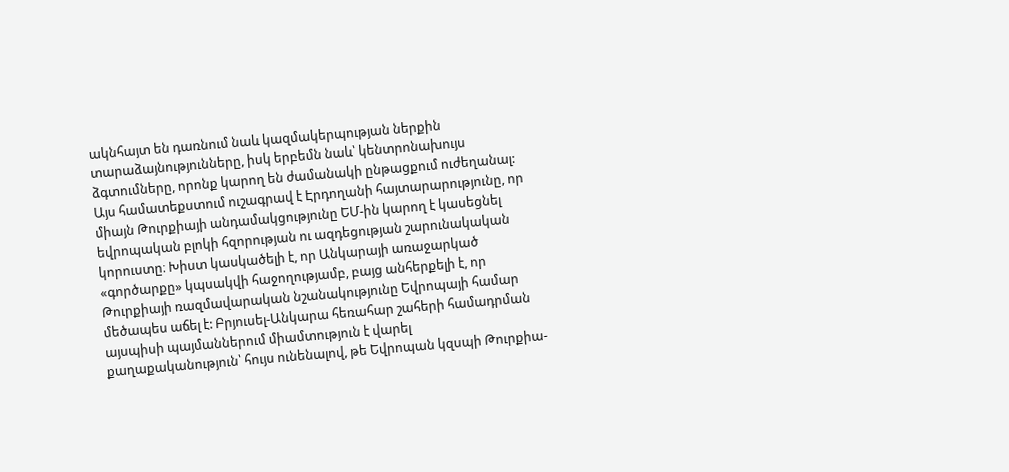ակնհայտ են դառնում նաև կազմակերպության ներքին տարաձայնությունները, իսկ երբեմն նաև՝ կենտրոնախույս ձգտումները, որոնք կարող են ժամանակի ընթացքում ուժեղանալ: Այս համատեքստում ուշագրավ է Էրդողանի հայտարարությունը, որ միայն Թուրքիայի անդամակցությունը ԵՄ-ին կարող է կասեցնել եվրոպական բլոկի հզորության ու ազդեցության շարունակական կորուստը։ Խիստ կասկածելի է, որ Անկարայի առաջարկած «գործարքը» կպսակվի հաջողությամբ, բայց անհերքելի է, որ Թուրքիայի ռազմավարական նշանակությունը Եվրոպայի համար մեծապես աճել է: Բրյուսել-Անկարա հեռահար շահերի համադրման այսպիսի պայմաններում միամտություն է վարել քաղաքականություն՝ հույս ունենալով, թե Եվրոպան կզսպի Թուրքիա-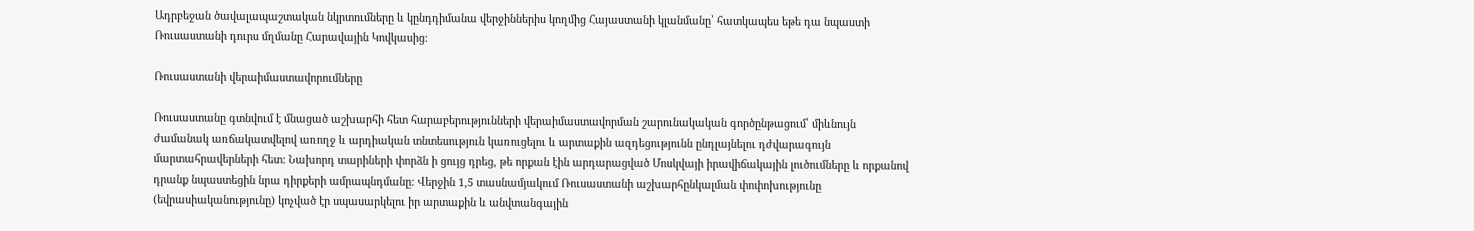Ադրբեջան ծավալապաշտական նկրտումները և կընդդիմանա վերջիններիս կողմից Հայաստանի կլանմանը՝ հատկապես եթե դա նպաստի Ռուսաստանի դուրս մղմանը Հարավային Կովկասից:

Ռուսաստանի վերաիմաստավորումները

Ռուսաստանը գտնվում է մնացած աշխարհի հետ հարաբերությունների վերաիմաստավորման շարունակական գործընթացում՝ միևնույն ժամանակ առճակատվելով առողջ և արդիական տնտեսություն կառուցելու և արտաքին ազդեցությունն ընդլայնելու դժվարագույն մարտահրավերների հետ: Նախորդ տարիների փորձն ի ցույց դրեց, թե որքան էին արդարացված Մոսկվայի իրավիճակային լուծումները և որքանով դրանք նպաստեցին նրա դիրքերի ամրապնդմանը: Վերջին 1,5 տասնամյակում Ռուսաստանի աշխարհընկալման փոփոխությունը (եվրասիականությունը) կոչված էր սպասարկելու իր արտաքին և անվտանգային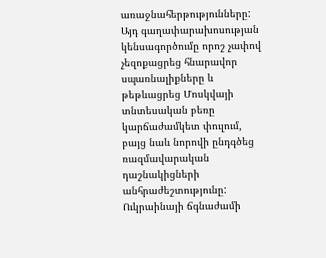առաջնահերթությունները: Այդ գաղափարախոսության կենսագործումը որոշ չափով չեզոքացրեց հնարավոր սպառնալիքները և թեթևացրեց Մոսկվայի տնտեսական բեռը կարճաժամկետ փուլում, բայց նաև նորովի ընդգծեց ռազմավարական դաշնակիցների անհրաժեշտությունը: Ուկրաինայի ճգնաժամի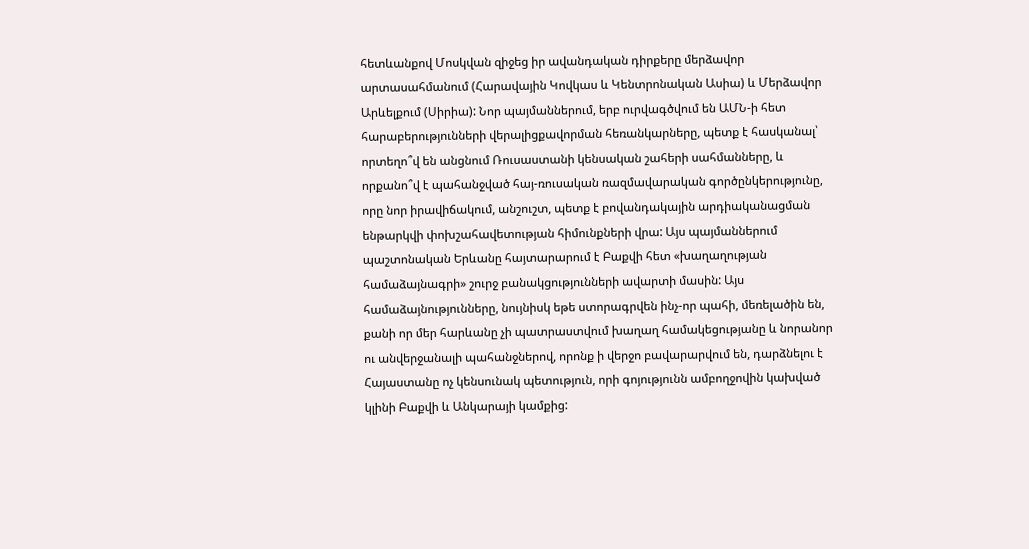հետևանքով Մոսկվան զիջեց իր ավանդական դիրքերը մերձավոր արտասահմանում (Հարավային Կովկաս և Կենտրոնական Ասիա) և Մերձավոր Արևելքում (Սիրիա): Նոր պայմաններում, երբ ուրվագծվում են ԱՄՆ-ի հետ հարաբերությունների վերալիցքավորման հեռանկարները, պետք է հասկանալ՝ որտեղո՞վ են անցնում Ռուսաստանի կենսական շահերի սահմանները, և որքանո՞վ է պահանջված հայ-ռուսական ռազմավարական գործընկերությունը, որը նոր իրավիճակում, անշուշտ, պետք է բովանդակային արդիականացման ենթարկվի փոխշահավետության հիմունքների վրա: Այս պայմաններում պաշտոնական Երևանը հայտարարում է Բաքվի հետ «խաղաղության համաձայնագրի» շուրջ բանակցությունների ավարտի մասին: Այս համաձայնությունները, նույնիսկ եթե ստորագրվեն ինչ-որ պահի, մեռելածին են, քանի որ մեր հարևանը չի պատրաստվում խաղաղ համակեցությանը և նորանոր ու անվերջանալի պահանջներով, որոնք ի վերջո բավարարվում են, դարձնելու է Հայաստանը ոչ կենսունակ պետություն, որի գոյությունն ամբողջովին կախված կլինի Բաքվի և Անկարայի կամքից: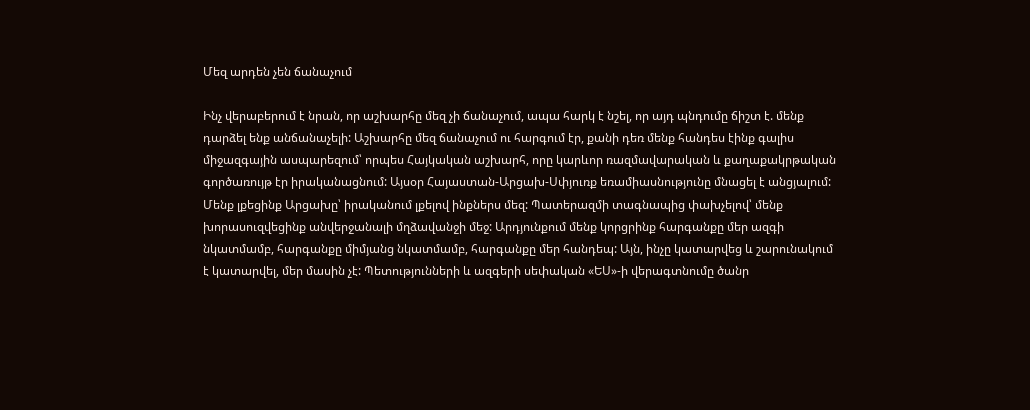Մեզ արդեն չեն ճանաչում

Ինչ վերաբերում է նրան, որ աշխարհը մեզ չի ճանաչում, ապա հարկ է նշել, որ այդ պնդումը ճիշտ է. մենք դարձել ենք անճանաչելի: Աշխարհը մեզ ճանաչում ու հարգում էր, քանի դեռ մենք հանդես էինք գալիս միջազգային ասպարեզում՝ որպես Հայկական աշխարհ, որը կարևոր ռազմավարական և քաղաքակրթական գործառույթ էր իրականացնում: Այսօր Հայաստան-Արցախ-Սփյուռք եռամիասնությունը մնացել է անցյալում: Մենք լքեցինք Արցախը՝ իրականում լքելով ինքներս մեզ: Պատերազմի տագնապից փախչելով՝ մենք խորասուզվեցինք անվերջանալի մղձավանջի մեջ: Արդյունքում մենք կորցրինք հարգանքը մեր ազգի նկատմամբ, հարգանքը միմյանց նկատմամբ, հարգանքը մեր հանդեպ: Այն, ինչը կատարվեց և շարունակում է կատարվել, մեր մասին չէ: Պետությունների և ազգերի սեփական «ԵՍ»-ի վերագտնումը ծանր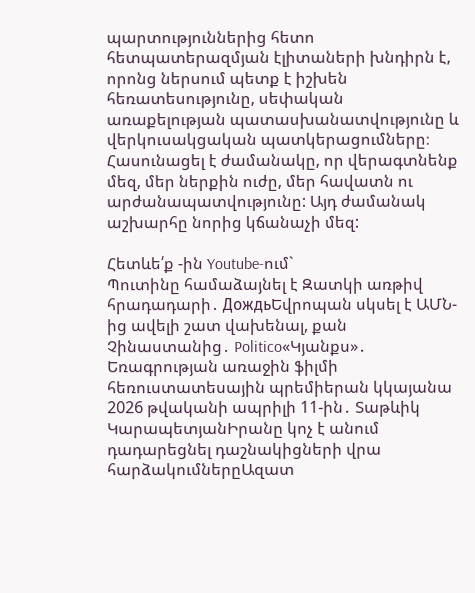պարտություններից հետո հետպատերազմյան էլիտաների խնդիրն է, որոնց ներսում պետք է իշխեն հեռատեսությունը, սեփական առաքելության պատասխանատվությունը և վերկուսակցական պատկերացումները։ Հասունացել է ժամանակը, որ վերագտնենք մեզ, մեր ներքին ուժը, մեր հավատն ու արժանապատվությունը: Այդ ժամանակ աշխարհը նորից կճանաչի մեզ:

Հետևե՛ք -ին Youtube-ում`
Պուտինը համաձայնել է Զատկի առթիվ հրադադարի․ ДождьԵվրոպան սկսել է ԱՄՆ-ից ավելի շատ վախենալ, քան Չինաստանից․ Politico«Կյանքս»․ Եռագրության առաջին ֆիլմի հեռուստատեսային պրեմիերան կկայանա 2026 թվականի ապրիլի 11-ին․ Տաթևիկ ԿարապետյանԻրանը կոչ է անում դադարեցնել դաշնակիցների վրա հարձակումներըԱզատ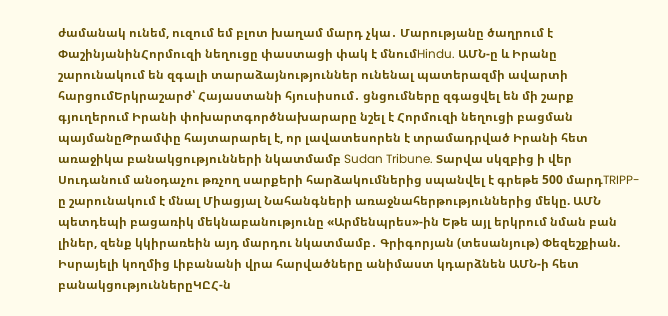ժամանակ ունեմ, ուզում եմ բլոտ խաղամ մարդ չկա․ Մարությանը ծաղրում է ՓաշինյանինՀորմուզի նեղուցը փաստացի փակ է մնումHindu. ԱՄՆ-ը և Իրանը շարունակում են զգալի տարաձայնություններ ունենալ պատերազմի ավարտի հարցումԵրկրաշարժ՝ Հայաստանի հյուսիսում․ ցնցումները զգացվել են մի շարք գյուղերում Իրանի փոխարտգործնախարարը նշել է Հորմուզի նեղուցի բացման պայմանըԹրամփը հայտարարել է, որ լավատեսորեն է տրամադրված Իրանի հետ առաջիկա բանակցությունների նկատմամբ Sudan Tribune. Տարվա սկզբից ի վեր Սուդանում անօդաչու թռչող սարքերի հարձակումներից սպանվել է գրեթե 500 մարդTRIPP-ը շարունակում է մնալ Միացյալ Նահանգների առաջնահերթություններից մեկը. ԱՄՆ պետդեպի բացառիկ մեկնաբանությունը «Արմենպրես»-ին Եթե այլ երկրում նման բան լիներ, զենք կկիրառեին այդ մարդու նկատմամբ․ Գրիգորյան (տեսանյութ) Փեզեշքիան. Իսրայելի կողմից Լիբանանի վրա հարվածները անիմաստ կդարձնեն ԱՄՆ-ի հետ բանակցություններըԿԸՀ-ն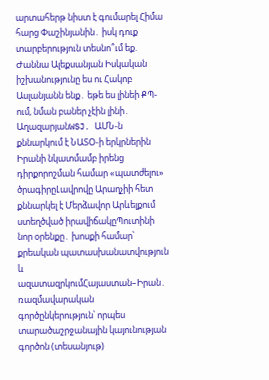արտահերթ նիստ է գումարել Հիմա հարց Փաշինյանին․ իսկ դուք տարբերություն տեսնո՞ւմ եք. Ժաննա Ալեքսանյան Իսկական իշխանությունը ես ու Հակոբ Ասլանյանն ենք․ եթե ես լինեի ՔՊ-ում, նման բաներ չէին լինի․ ԱղազարյանWSJ. ԱՄՆ-ն քննարկում է ՆԱՏՕ-ի երկրներին Իրանի նկատմամբ իրենց դիրքորոշման համար «պատժելու» ծրագիրըԼավրովը Արաղչիի հետ քննարկել է Մերձավոր Արևելքում ստեղծված իրավիճակըՊուտինի նոր օրենքը․ խոսքի համար՝ քրեական պատասխանատվություն և ազատազրկումՀայաստան–Իրան․ ռազմավարական գործընկերություն՝ որպես տարածաշրջանային կայունության գործոն (տեսանյութ)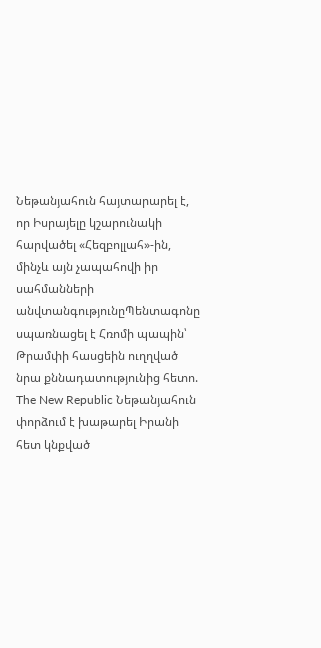Նեթանյահուն հայտարարել է, որ Իսրայելը կշարունակի հարվածել «Հեզբոլլահ»-ին, մինչև այն չապահովի իր սահմանների անվտանգությունըՊենտագոնը սպառնացել է Հռոմի պապին՝ Թրամփի հասցեին ուղղված նրա քննադատությունից հետո. The New Republic Նեթանյահուն փորձում է խաթարել Իրանի հետ կնքված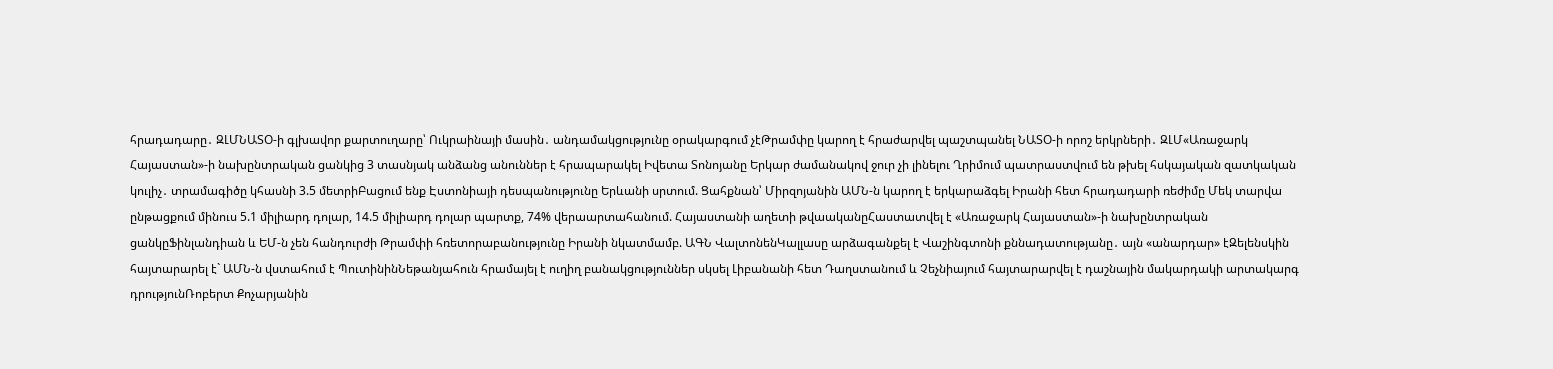հրադադարը․ ԶԼՄՆԱՏՕ-ի գլխավոր քարտուղարը՝ Ուկրաինայի մասին․ անդամակցությունը օրակարգում չէԹրամփը կարող է հրաժարվել պաշտպանել ՆԱՏՕ-ի որոշ երկրների․ ԶԼՄ«Առաջարկ Հայաստան»-ի նախընտրական ցանկից 3 տասնյակ անձանց անուններ է հրապարակել Իվետա Տոնոյանը Երկար ժամանակով ջուր չի լինելու Ղրիմում պատրաստվում են թխել հսկայական զատկական կուլիչ․ տրամագիծը կհասնի 3.5 մետրիԲացում ենք Էստոնիայի դեսպանությունը Երևանի սրտում. Ցահքնան՝ Միրզոյանին ԱՄՆ-ն կարող է երկարաձգել Իրանի հետ հրադադարի ռեժիմը Մեկ տարվա ընթացքում մինուս 5.1 միլիարդ դոլար, 14.5 միլիարդ դոլար պարտք, 74% վերաարտահանում. Հայաստանի աղետի թվաականըՀաստատվել է «Առաջարկ Հայաստան»-ի նախընտրական ցանկըՖինլանդիան և ԵՄ-ն չեն հանդուրժի Թրամփի հռետորաբանությունը Իրանի նկատմամբ. ԱԳՆ ՎալտոնենԿալլասը արձագանքել է Վաշինգտոնի քննադատությանը․ այն «անարդար» էԶելենսկին հայտարարել է` ԱՄՆ-ն վստահում է ՊուտինինՆեթանյահուն հրամայել է ուղիղ բանակցություններ սկսել Լիբանանի հետ Դաղստանում և Չեչնիայում հայտարարվել է դաշնային մակարդակի արտակարգ դրությունՌոբերտ Քոչարյանին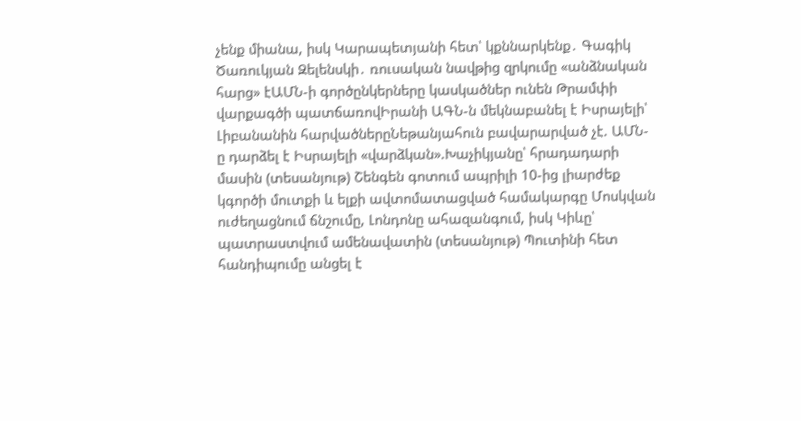չենք միանա, իսկ Կարապետյանի հետ՝ կքննարկենք․ Գագիկ Ծառուկյան Զելենսկի․ ռուսական նավթից զրկումը «անձնական հարց» էԱՄՆ-ի գործընկերները կասկածներ ունեն Թրամփի վարքագծի պատճառովԻրանի ԱԳՆ-ն մեկնաբանել է Իսրայելի՝ Լիբանանին հարվածներըՆեթանյահուն բավարարված չէ. ԱՄՆ-ը դարձել է Իսրայելի «վարձկան».Խաչիկյանը՝ հրադադարի մասին (տեսանյութ) Շենգեն գոտում ապրիլի 10-ից լիարժեք կգործի մուտքի և ելքի ավտոմատացված համակարգը Մոսկվան ուժեղացնում ճնշումը, Լոնդոնը ահազանգում, իսկ Կիևը՝ պատրաստվում ամենավատին (տեսանյութ) Պուտինի հետ հանդիպումը անցել է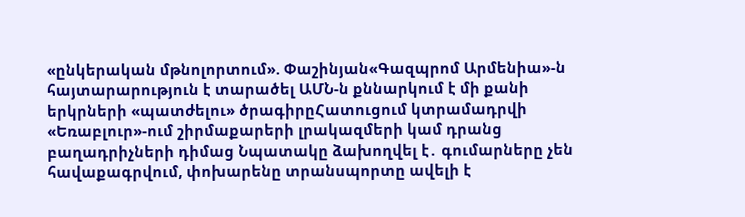«ընկերական մթնոլորտում». Փաշինյան«Գազպրոմ Արմենիա»-ն հայտարարություն է տարածել ԱՄՆ-ն քննարկում է մի քանի երկրների «պատժելու» ծրագիրըՀատուցում կտրամադրվի «Եռաբլուր»-ում շիրմաքարերի լրակազմերի կամ դրանց բաղադրիչների դիմաց Նպատակը ձախողվել է․ գումարները չեն հավաքագրվում, փոխարենը տրանսպորտը ավելի է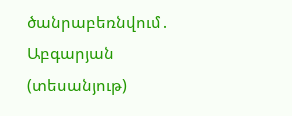ծանրաբեռնվում․ Աբգարյան (տեսանյութ)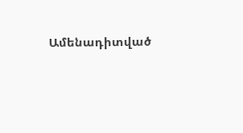Ամենադիտված